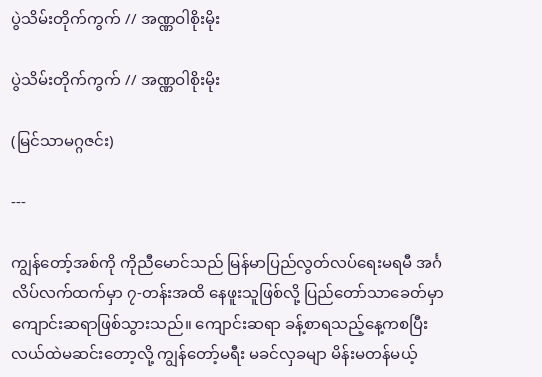ပွဲသိမ်းတိုက်ကွက် // အဏ္ဏဝါစိုးမိုး

ပွဲသိမ်းတိုက်ကွက် // အဏ္ဏဝါစိုးမိုး

(မြင်သာမဂ္ဂဇင်း)

---

ကျွန်တော့်အစ်ကို ကိုညီမောင်သည် မြန်မာပြည်လွတ်လပ်ရေးမရမီ အင်္ဂလိပ်လက်ထက်မှာ ၇-တန်းအထိ နေဖူးသူဖြစ်လို့ ပြည်တော်သာခေတ်မှာ ကျောင်းဆရာဖြစ်သွားသည်။ ကျောင်းဆရာ ခန့်စာရသည့်နေ့ကစပြီး လယ်ထဲမဆင်းတော့လို့ ကျွန်တော့်မရီး မခင်လှခမျာ မိန်းမတန်မယ့်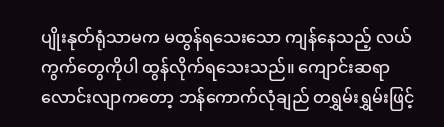ပျိုးနုတ်ရုံသာမက မထွန်ရသေးသော ကျန်နေသည့် လယ်ကွက်တွေကိုပါ ထွန်လိုက်ရသေးသည်။ ကျောင်းဆရာ လောင်းလျာကတော့ ဘန်ကောက်လုံချည် တရွှမ်းရွှမ်းဖြင့်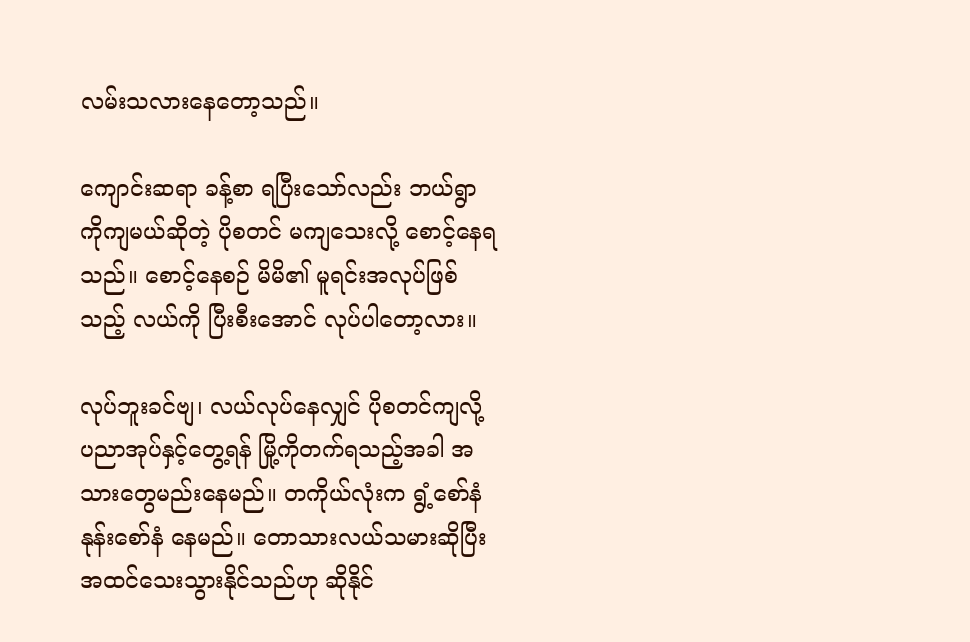လမ်းသလားနေတော့သည်။

ကျောင်းဆရာ ခန့်စာ ရပြီးသော်လည်း ဘယ်ရွာကိုကျမယ်ဆိုတဲ့ ပိုစတင် မကျသေးလို့ စောင့်နေရသည်။ စောင့်နေစဉ် မိမိ၏ မူရင်းအလုပ်ဖြစ်သည့် လယ်ကို ပြီးစီးအောင် လုပ်ပါတော့လား။

လုပ်ဘူးခင်ဗျ၊ လယ်လုပ်နေလျှင် ပိုစတင်ကျလို့ ပညာအုပ်နှင့်တွေ့ရန် မြို့ကိုတက်ရသည့်အခါ အသားတွေမည်းနေမည်။ တကိုယ်လုံးက ရွံ့စော်နံ နုန်းစော်နံ နေမည်။ တောသားလယ်သမားဆိုပြီး အထင်သေးသွားနိုင်သည်ဟု ဆိုနိုင်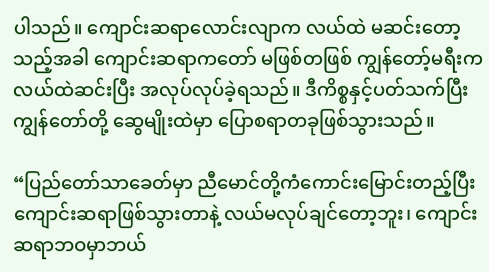ပါသည်။ ကျောင်းဆရာလောင်းလျာက လယ်ထဲ မဆင်းတော့သည့်အခါ ကျောင်းဆရာကတော် မဖြစ်တဖြစ် ကျွန်တော့်မရီးက လယ်ထဲဆင်းပြီး အလုပ်လုပ်ခဲ့ရသည်။ ဒီကိစ္စနှင့်ပတ်သက်ပြီး ကျွန်တော်တို့ ဆွေမျိုးထဲမှာ ပြောစရာတခုဖြစ်သွားသည်။

“ပြည်တော်သာခေတ်မှာ ညီမောင်တို့ကံကောင်းမြောင်းတည့်ပြီး ကျောင်းဆရာဖြစ်သွားတာနဲ့ လယ်မလုပ်ချင်တော့ဘူး၊ ကျောင်းဆရာဘဝမှာဘယ်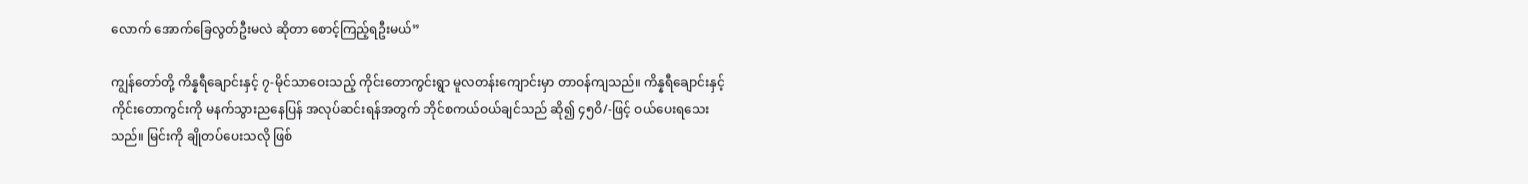လောက် အောက်ခြေလွတ်ဦးမလဲ ဆိုတာ စောင့်ကြည့်ရဦးမယ်”

ကျွန်တော်တို့ ကိန္နရီချောင်းနှင့် ၇-မိုင်သာဝေးသည့် ကိုင်းတောကွင်းရွာ မူလတန်းကျောင်းမှာ တာဝန်ကျသည်။ ကိန္နရီချောင်းနှင့် ကိုင်းတောကွင်းကို မနက်သွားညနေပြန် အလုပ်ဆင်းရန်အတွက် ဘိုင်စကယ်ဝယ်ချင်သည် ဆို၍ ၄၅ဝိ/-ဖြင့် ဝယ်ပေးရသေးသည်။ မြင်းကို ချိုတပ်ပေးသလို ဖြစ်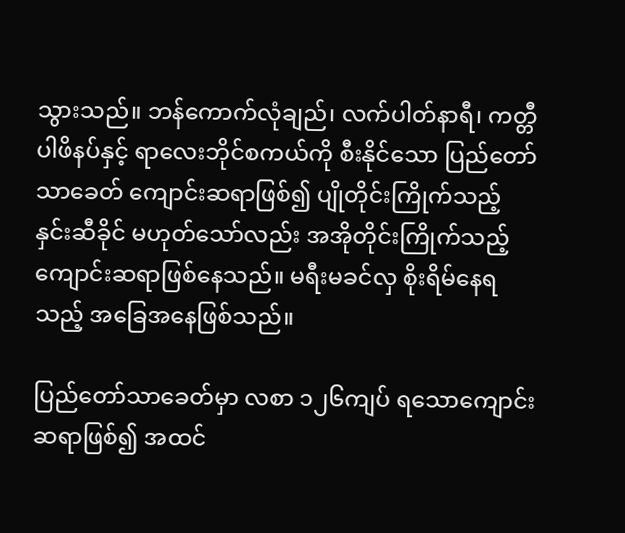သွားသည်။ ဘန်ကောက်လုံချည်၊ လက်ပါတ်နာရီ၊ ကတ္တီပါဖိနပ်နှင့် ရာလေးဘိုင်စကယ်ကို စီးနိုင်သော ပြည်တော်သာခေတ် ကျောင်းဆရာဖြစ်၍ ပျိုတိုင်းကြိုက်သည့် နှင်းဆီခိုင် မဟုတ်သော်လည်း အအိုတိုင်းကြိုက်သည့် ကျောင်းဆရာဖြစ်နေသည်။ မရီးမခင်လှ စိုးရိမ်နေရသည့် အခြေအ‌နေဖြစ်သည်။

ပြည်တော်သာခေတ်မှာ လစာ ၁၂၆ကျပ် ရသောကျောင်းဆရာဖြစ်၍ အထင်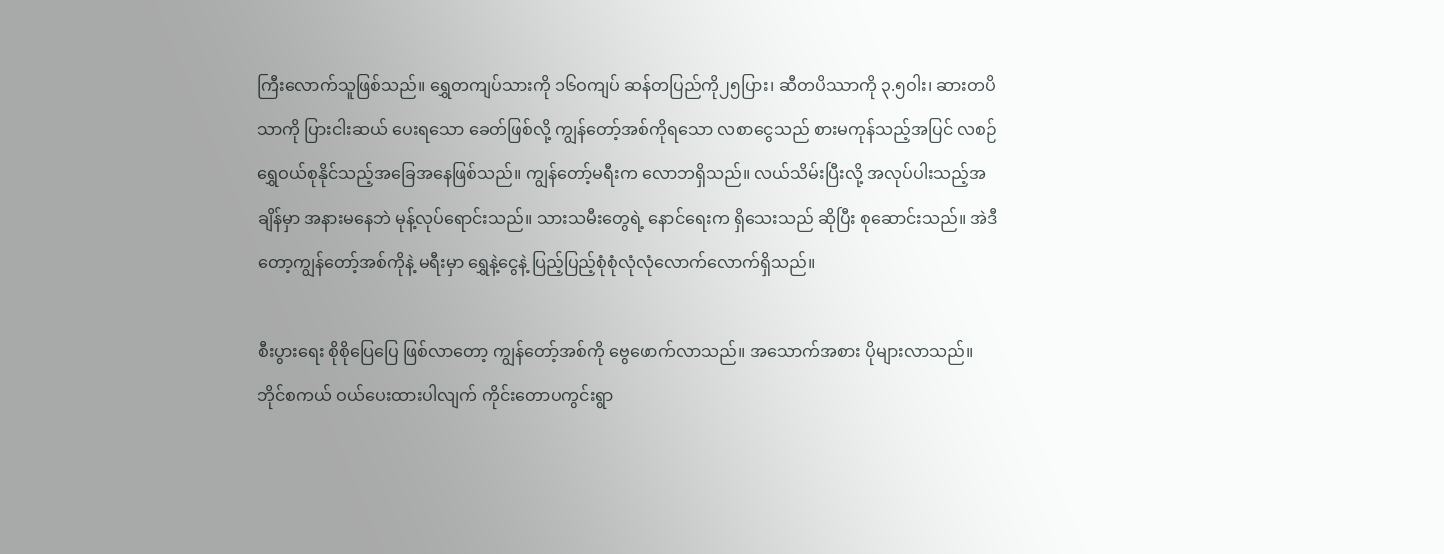ကြီးလောက်သူဖြစ်သည်။ ရွှေတကျပ်သားကို ၁၆ဝကျပ် ဆန်တပြည်ကို၂၅ပြား၊ ဆီတပိဿာကို ၃.၅ဝါး၊ ဆားတပိသာကို ပြားငါးဆယ် ပေးရသော ခေတ်ဖြစ်လို့ ကျွန်တော့်အစ်ကိုရသော လစာငွေသည် စားမကုန်သည့်အပြင် လစဉ် ရွှေဝယ်စုနိုင်သည့်အခြေအနေဖြစ်သည်။ ကျွန်တော့်မရီးက လောဘရှိသည်။ လယ်သိမ်းပြီးလို့ အလုပ်ပါးသည့်အချိန်မှာ အနားမနေဘဲ မုန့်လုပ်ရောင်းသည်။ သားသမီးတွေရဲ့ နောင်ရေးက ရှိသေးသည် ဆိုပြီး စုဆောင်းသည်။ အဲဒီတော့ကျွန်တော့်အစ်ကိုနဲ့ မရီးမှာ ရွှေနဲ့ငွေနဲ့ ပြည့်ပြည့်စုံစုံလုံလုံလောက်လောက်ရှိသည်။

စီးပွားရေး စိုစိုပြေပြေ ဖြစ်လာတော့ ကျွန်တော့်အစ်ကို ဗွေဖောက်လာသည်။ အသောက်အစား ပိုများလာသည်။ ဘိုင်စကယ် ဝယ်ပေးထားပါလျက် ကိုင်းတောပကွင်းရွာ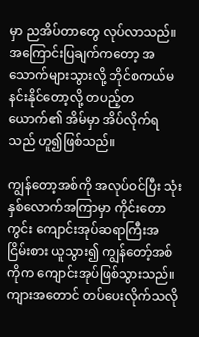မှာ ညအိပ်တာတွေ လုပ်လာသည်။ အကြောင်းပြချက်ကတော့ အသောက်များသွားလို့ ဘိုင်စကယ်မနင်းနိုင်တော့လို့ တပည့်တယောက်၏ အိမ်မှာ အိပ်လိုက်ရသည် ဟူ၍ဖြစ်သည်။

ကျွန်တော့အစ်ကို အလုပ်ဝင်ပြီး သုံးနှစ်လောက်အကြာမှာ ကိုင်းတောကွင်း ကျောင်းအုပ်ဆရာကြီးအငြိမ်းစား ယူသွား၍ ကျွန်တော့်အစ်ကိုက ကျောင်းအုပ်ဖြစ်သွားသည်။ ကျားအတောင် တပ်ပေးလိုက်သလို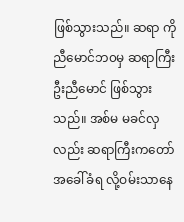ဖြစ်သွားသည်။ ဆရာ ကိုညီမောင်ဘ၀မှ ဆရာကြီးဦးညီမောင် ဖြစ်သွားသည်။ အစ်မ မခင်လှလည်း ဆရာကြီးကတော် အခေါ်ခံရ လို့ဝမ်းသာနေ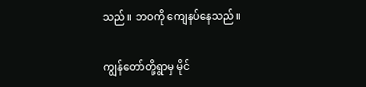သည်။ ဘဝကို ကျေနပ်နေသည်။

ကျွန်တော်တို့ရွာမှ မိုင်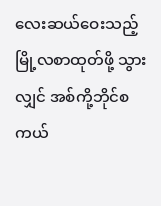လေးဆယ်ဝေးသည့် မြို့လစာထုတ်ဖို့ သွားလျှင် အစ်ကို့ဘိုင်စကယ်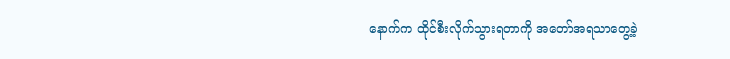နောက်က ထိုင်စီးလိုက်သွားရတာကို အတော်အရသာတွေ့ခဲ့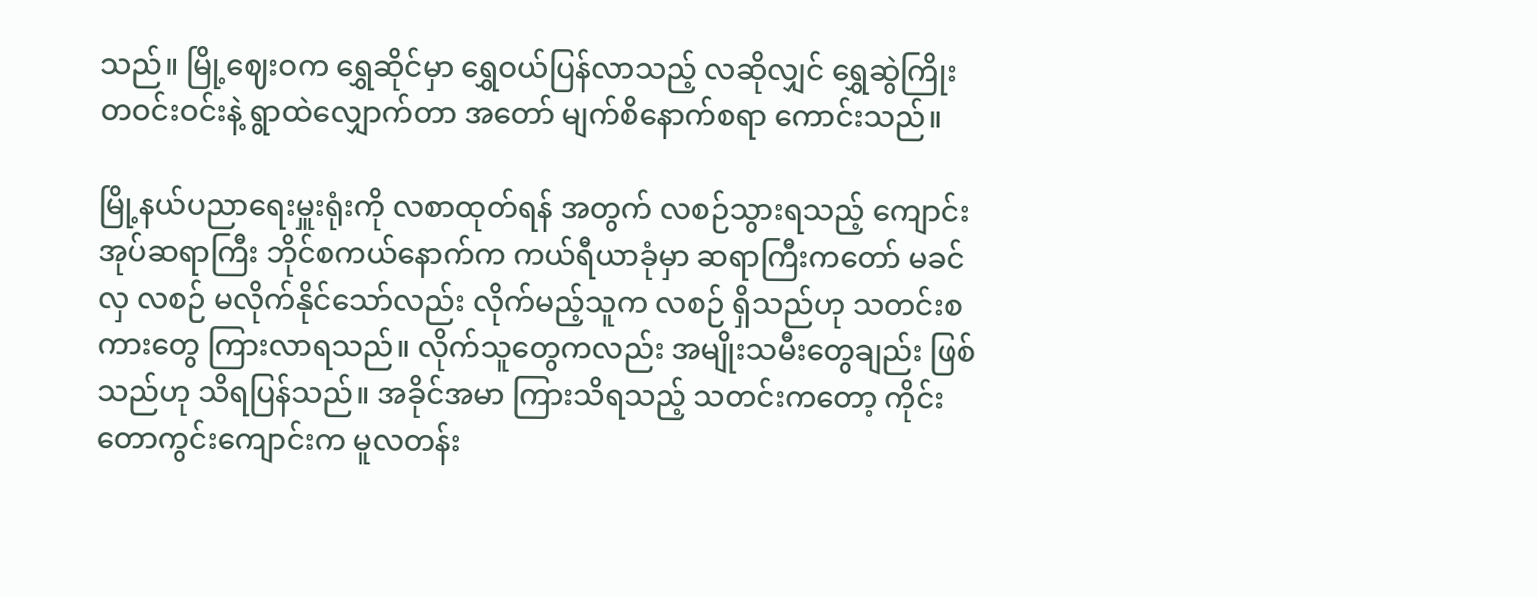သည်။ မြို့ဈေးဝက ရွှေဆိုင်မှာ ရွှေဝယ်ပြန်လာသည့် လဆိုလျှင် ရွှေဆွဲကြိုးတဝင်းဝင်းနဲ့ ရွာထဲလျှောက်တာ အတော် မျက်စိနောက်စရာ ကောင်းသည်။

မြို့နယ်ပညာရေးမှူးရုံးကို လစာထုတ်ရန် အတွက် လစဉ်သွားရသည့် ကျောင်းအုပ်ဆရာကြီး ဘိုင်စကယ်နောက်က ကယ်ရီယာခုံမှာ ဆရာကြီးကတော် မခင်လှ လစဉ် မလိုက်နိုင်သော်လည်း လိုက်မည့်သူက လစဉ် ရှိသည်ဟု သတင်းစကားတွေ ကြားလာရသည်။ လိုက်သူတွေကလည်း အမျိုးသမီးတွေချည်း ဖြစ်သည်ဟု သိရပြန်သည်။ အခိုင်အမာ ကြားသိရသည့် သတင်းကတော့ ကိုင်းတောကွင်းကျောင်းက မူလတန်း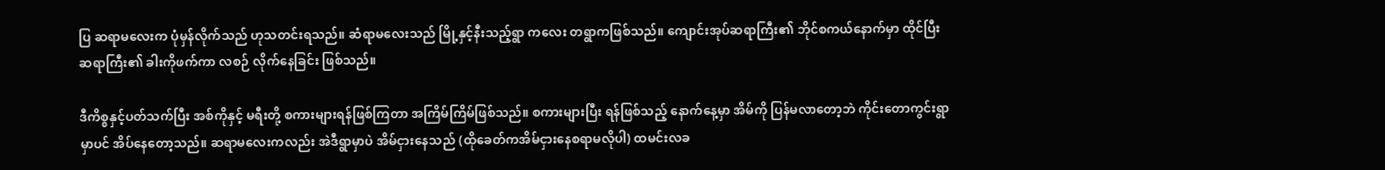ပြ ဆရာမလေးက ပုံမှန်လိုက်သည် ဟုသတင်းရသည်။ ဆံရာမလေးသည် မြို့နှင့်နီးသည့်ရွာ ကလေး တရွာကဖြစ်သည်။ ကျောင်းအုပ်ဆရာကြီး၏ ဘိုင်စကယ်နောက်မှာ ထိုင်ပြီး ဆရာကြီး၏ ခါးကိုဖက်ကာ လစဉ် လိုက်နေခြင်း ဖြစ်သည်။

ဒီကိစ္စနှင့်ပတ်သက်ပြီး အစ်ကိုနှင့် မရီးတို့ စကားများရန်ဖြစ်ကြတာ အကြိမ်ကြိမ်ဖြစ်သည်။ စကားများပြီး ရန်ဖြစ်သည့် နောက်နေ့မှာ အိမ်ကို ပြန်မလာတော့ဘဲ ကိုင်းတောကွင်းရွာ မှာပင် အိပ်နေတော့သည်။ ဆရာမလေးကလည်း အဲဒီရွာမှာပဲ အိမ်ငှားနေသည် (ထိုခေတ်ကအိမ်ငှားနေစရာမလိုပါ) ထမင်းလခ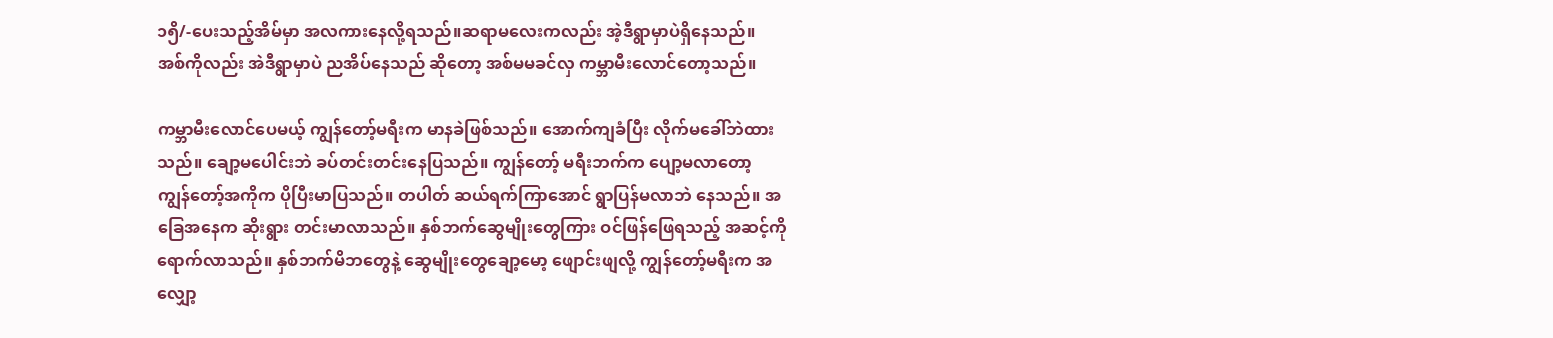၁၅ိ/-ပေးသည့်အိမ်မှာ အလကားနေလို့ရသည်။ဆရာမလေးကလည်း အဲ့ဒီရွာမှာပဲရှိနေသည်။ အစ်ကိုလည်း အဲဒီရွာမှာပဲ ညအိပ်နေသည် ဆိုတော့ အစ်မမခင်လှ ကမ္ဘာမီးလောင်တော့သည်။

ကမ္ဘာမီးလောင်ပေမယ့် ကျွန်တော့်မရီးက မာနခဲဖြစ်သည်။ အောက်ကျခံပြီး လိုက်မခေါ်ဘဲထားသည်။ ချော့မပေါင်းဘဲ ခပ်တင်းတင်းနေပြသည်။ ကျွန်တော့် မရီးဘက်က ပျော့မလာတော့ ကျွန်တော့်အကိုက ပိုပြီးမာပြသည်။ တပါတ် ဆယ်ရက်ကြာအောင် ရွာပြန်မလာဘဲ နေသည်။ အခြေအနေက ဆိုးရွား တင်းမာလာသည်။ နှစ်ဘက်ဆွေမျိုးတွေကြား ဝင်ဖြန်ဖြေရသည့် အဆင့်ကို ရောက်လာသည်။ နှစ်ဘက်မိဘတွေနဲ့ ဆွေမျိုးတွေချော့မော့ ဖျောင်းဖျလို့ ကျွန်တော့်မရီးက အ လျှော့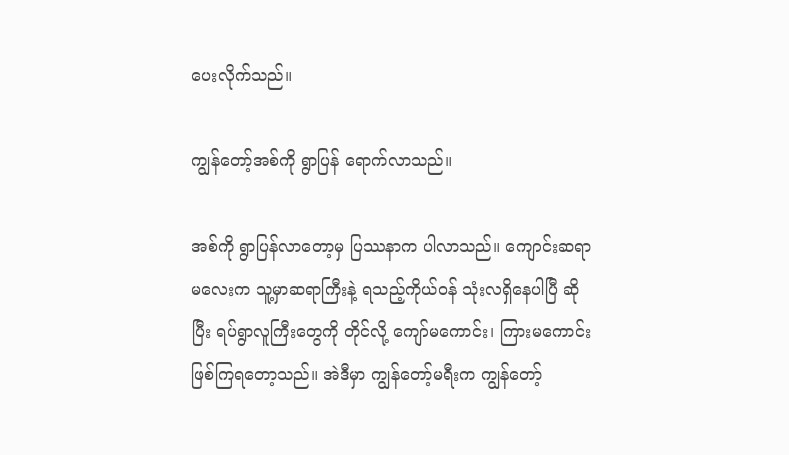ပေးလိုက်သည်။

ကျွန်တော့်အစ်ကို ရွာပြန် ရောက်လာသည်။

အစ်ကို ရွာပြန်လာတော့မှ ပြဿနာက ပါလာသည်။ ကျောင်းဆရာမလေးက သူ့မှာဆရာကြီးနဲ့ ရသည့်ကိုယ်ဝန် သုံးလရှိနေပါပြီ ဆိုပြီး ရပ်ရွာလူကြီးတွေကို တိုင်လို့ ကျော်မကောင်း၊ ကြားမကောင်း ဖြစ်ကြရတော့သည်။ အဲဒီမှာ ကျွန်တော့်မရီးက ကျွန်တော့်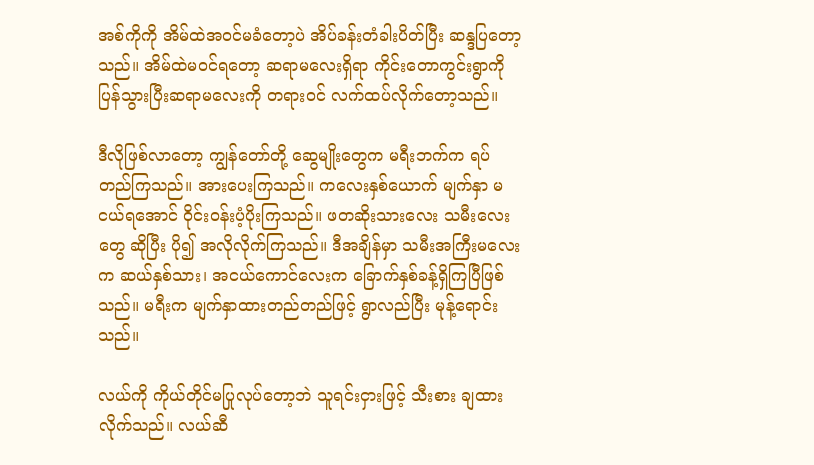အစ်ကိုကို အိမ်ထဲအဝင်မခံတော့ပဲ အိပ်ခန်းတံခါးပိတ်ပြီး ဆန္ဒပြတော့သည်။ အိမ်ထဲမဝင်ရတော့ ဆရာမလေးရှိရာ ကိုင်းတောကွင်းရွာကို ပြန်သွားပြီးဆရာမလေးကို တရားဝင် လက်ထပ်လိုက်တော့သည်။

ဒီလိုဖြစ်လာတော့ ကျွန်တော်တို့ ဆွေမျိုးတွေက မရီးဘက်က ရပ်တည်ကြသည်။ အားပေးကြသည်။ ကလေးနှစ်ယောက် မျက်နှာ မငယ်ရအောင် ဝိုင်းဝန်းပံ့ပိုးကြသည်။ ဖတဆိုးသားလေး သမီးလေးတွေ ဆိုပြီး ပို၍ အလိုလိုက်ကြသည်။ ဒီအချိန်မှာ သမီးအကြီးမလေးက ဆယ်နှစ်သား၊ အငယ်ကောင်လေးက ခြောက်နှစ်ခန့်ရှိကြပြီဖြစ်သည်။ မရီးက မျက်နှာထားတည်တည်ဖြင့် ရွာလည်ပြီး မုန့်ရောင်းသည်။

လယ်ကို ကိုယ်တိုင်မပြုလုပ်တော့ဘဲ သူရင်းငှားဖြင့် သီးစား ချထားလိုက်သည်။ လယ်ဆီ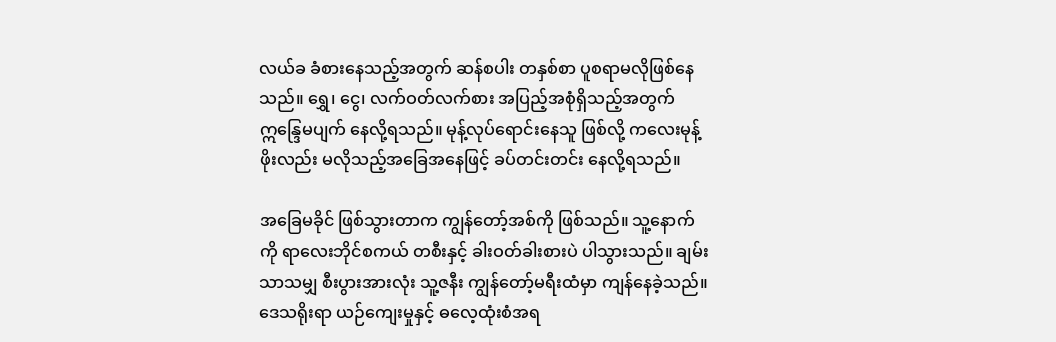လယ်ခ ခံစားနေသည့်အတွက် ဆန်စပါး တနှစ်စာ ပူစရာမလိုဖြစ်နေသည်။ ရွှေ၊ ငွေ၊ လက်ဝတ်လက်စား အပြည့်အစုံရှိသည့်အတွက် ဣန္ဒြေမပျက် နေလို့ရသည်။ မုန့်လုပ်ရောင်းနေသူ ဖြစ်လို့ ကလေးမုန့်ဖိုးလည်း မလိုသည့်အခြေအနေဖြင့် ခပ်တင်းတင်း နေလို့ရသည်။

အခြေမခိုင် ဖြစ်သွားတာက ကျွန်တော့်အစ်ကို ဖြစ်သည်။ သူ့နောက်ကို ရာလေးဘိုင်စကယ် တစီးနှင့် ခါးဝတ်ခါးစားပဲ ပါသွားသည်။ ချမ်းသာသမျှ စီးပွားအားလုံး သူ့ဇနီး ကျွန်တော့်မရီးထံမှာ ကျန်နေခဲ့သည်။ ဒေသရိုးရာ ယဉ်ကျေးမှုနှင့် ဓလေ့ထုံးစံအရ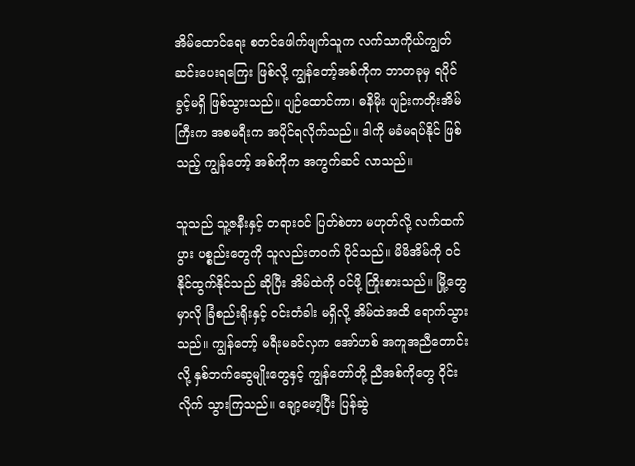အိမ်ထောင်ရေး စတင်ဖေါက်ဖျက်သူက လက်သာကိုယ်ကျွတ် ဆင်းပေးရကြေး ဖြစ်လို့ ကျွန်တော့်အစ်ကိုက ဘာတခုမှ ရပိုင်ခွင့်မရှိ ဖြစ်သွားသည်။ ပျဉ်ထောင်ကာ၊ ဓနိမိုး ပျဉ်းကတိုးအိမ်ကြီးက အစမရီးက အပိုင်ရလိုက်သည်။ ဒါကို မခံမရပ်နိုင် ဖြစ်သည့် ကျွန်တော့် အစ်ကိုက အကွက်ဆင် လာသည်။

သူသည် သူ့ဇနီးနှင့် တရားဝင် ပြတ်စဲတာ မဟုတ်လို့ လက်ထက်ပွား ပစ္စည်းတွေကို သူလည်းတဝက် ပိုင်သည်။ မိမိအိမ်ကို ဝင်နိုင်ထွက်နိုင်သည် ဆိုပြီး အိမ်ထဲကို ဝင်ဖို့ ကြိုးစားသည်။ မြို့တွေမှာလို ခြံစည်းရိုးနှင့် ဝင်းတံခါး မရှိလို့ အိမ်ထဲအထိ ရောက်သွားသည်။ ကျွန်တော့် မရီးမခင်လှက အော်ဟစ် အကူအညီတောင်းလို့ နှစ်ဘက်ဆွေမျိုးတွေနှင့် ကျွန်တော်တို့ ညီအစ်ကိုတွေ ဝိုင်းလိုက် သွားကြသည်။ ချော့မော့ပြီး ပြန်ဆွဲ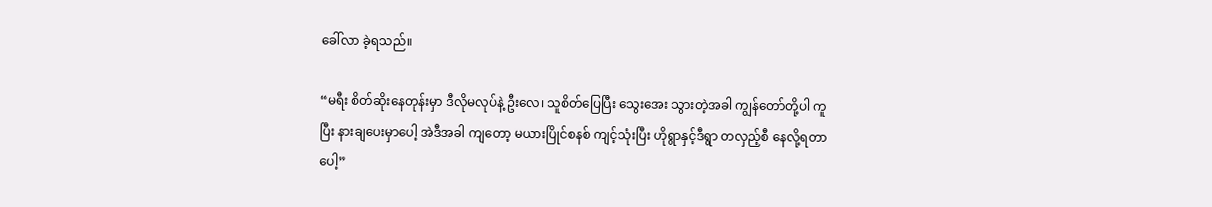ခေါ်လာ ခဲ့ရသည်။

“မရီး စိတ်ဆိုးနေတုန်းမှာ ဒီလိုမလုပ်နဲ့ ဦးလေ၊ သူစိတ်ပြေပြီး သွေးအေး သွားတဲ့အခါ ကျွန်တော်တို့ပါ ကူပြီး နားချပေးမှာပေါ့ အဲဒီအခါ ကျတော့ မယားပြိုင်စနစ် ကျင့်သုံးပြီး ဟိုရွာနှင့်ဒီရွာ တလှည့်စီ နေလို့ရတာပေါ့”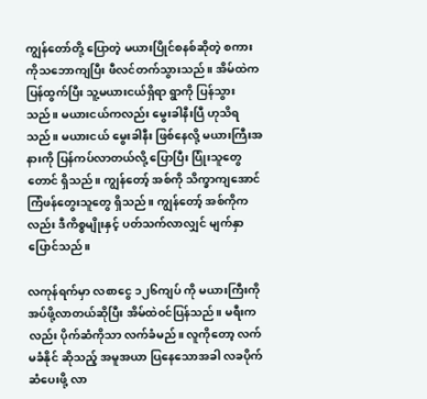ကျွန်တော်တို့ ပြောတဲ့ မယားပြိုင်စနစ်ဆိုတဲ့ စကားကိုသဘောကျပြီး ဖီလင်တက်သွားသည်။ အိမ်ထဲက ပြန်ထွက်ပြီး သူ့မယားငယ်ရှိရာ ရွာကို ပြန်သွားသည်။ မယားငယ်ကလည်း မွေးခါနီးပြီ ဟုသိရသည်။ မယားငယ် မွေးခါနီး ဖြစ်နေလို့ မယားကြီးအနားကို ပြန်ကပ်လာတယ်လို့ ပြောပြီး ပြုံးသူတွေတောင် ရှိသည်။ ကျွန်တော့် အစ်ကို သိက္ခာကျအောင် ကြံဖန်တွေးသူတွေ ရှိသည်။ ကျွန်တော့် အစ်ကိုကလည်း ဒီကိစ္စမျိုးနှင့် ပတ်သက်လာလျှင် မျက်နှာပြောင်သည်။

လကုန်ရက်မှာ လစာငွေ ၁၂၆ကျပ် ကို မယားကြီးကို အပ်ဖို့လာတယ်ဆိုပြီး အိမ်ထဲဝင်ပြန်သည်။ မရီးကလည်း ပိုက်ဆံကိုသာ လက်ခံမည်။ လူကိုတော့ လက်မခံနိုင် ဆိုသည့် အမူအယာ ပြနေသောအခါ လခပိုက်ဆံပေးဖို့ လာ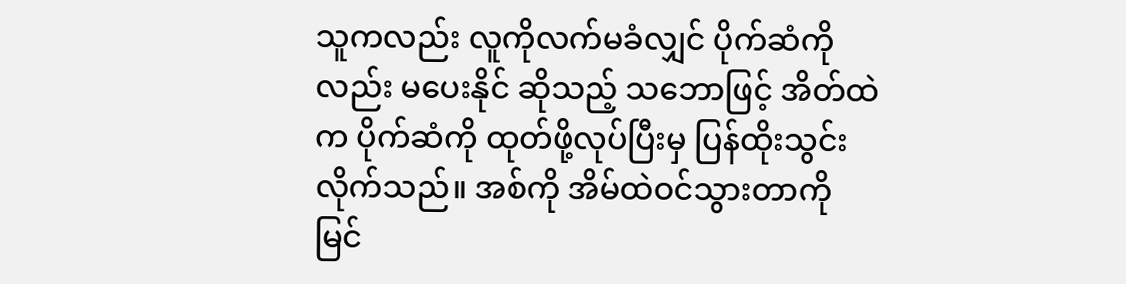သူကလည်း လူကိုလက်မခံလျှင် ပိုက်ဆံကိုလည်း မပေးနိုင် ဆိုသည့် သဘောဖြင့် အိတ်ထဲက ပိုက်ဆံကို ထုတ်ဖို့လုပ်ပြီးမှ ပြန်ထိုးသွင်းလိုက်သည်။ အစ်ကို အိမ်ထဲဝင်သွားတာကို မြင်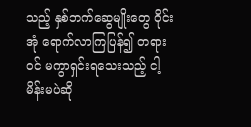သည့် နှစ်ဘက်ဆွေမျိုးတွေ ဝိုင်းအုံ ရောက်လာကြပြန်၍ တရားဝင် မကွာရှင်းရသေးသည့် ငါ့မိန်းမပဲဆို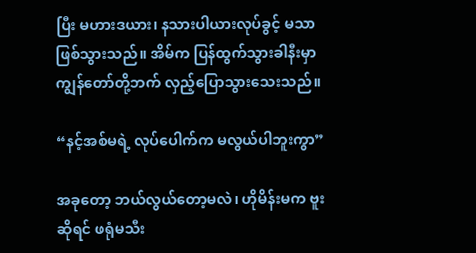ပြီး မဟားဒယား၊ နသားပါယားလုပ်ခွင့် မသာဖြစ်သွားသည်။ အိမ်က ပြန်ထွက်သွားခါနီးမှာ ကျွန်တော်တို့ဘက် လှည့်ပြောသွားသေးသည်။

“နင့်အစ်မရဲ့ လုပ်ပေါက်က မလွယ်ပါဘူးကွာ”

အခုတော့ ဘယ်လွယ်တော့မလဲ၊ ဟိုမိန်းမက ဗူးဆိုရင် ဖရုံမသီး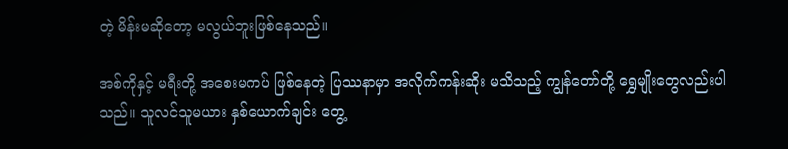တဲ့ မိန်းမဆိုတော့ မလွယ်ဘူးဖြစ်နေသည်။

အစ်ကိုနှင့် မရီးတို့ အစေးမကပ် ဖြစ်နေတဲ့ ပြဿနာမှာ အလိုက်ကန်းဆိုး မသိသည့် ကျွန်တော်တို့ ရွှေမျိုးတွေလည်းပါသည်။ သူလင်သူမယား နှစ်ယောက်ချင်း တွေ့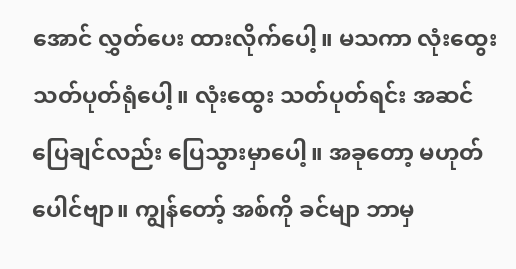အောင် လွှတ်ပေး ထားလိုက်ပေါ့။ မသကာ လုံးထွေး သတ်ပုတ်ရုံပေါ့။ လုံးထွေး သတ်ပုတ်ရင်း အဆင်ပြေချင်လည်း ပြေသွားမှာပေါ့။ အခုတော့ မဟုတ်ပေါင်ဗျာ။ ကျွန်တော့် အစ်ကို ခင်မျာ ဘာမှ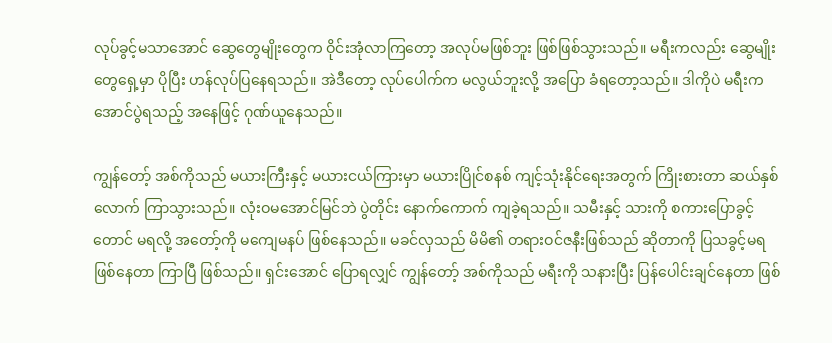လုပ်ခွင့်မသာအောင် ဆွေတွေမျိုးတွေက ဝိုင်းအုံလာကြတော့ အလုပ်မဖြစ်ဘူး ဖြစ်ဖြစ်သွားသည်။ မရီးကလည်း ဆွေမျိုးတွေရှေ့မှာ ပိုပြီး ဟန်လုပ်ပြနေရသည်။ အဲဒီတော့ လုပ်ပေါက်က မလွယ်ဘူးလို့ အပြော ခံရတော့သည်။ ဒါကိုပဲ မရီးက အောင်ပွဲရသည့် အနေဖြင့် ဂုဏ်ယူနေသည်။

ကျွန်တော့် အစ်ကိုသည် မယားကြီးနှင့် မယားငယ်ကြားမှာ မယားပြိုင်စနစ် ကျင့်သုံးနိုင်ရေးအတွက် ကြိုးစားတာ ဆယ်နှစ်လောက် ကြာသွားသည်။ လုံးဝမအောင်မြင်ဘဲ ပွဲတိုင်း နောက်ကောက် ကျခဲ့ရသည်။ သမီးနှင့် သားကို စကားပြောခွင့်တောင် မရလို့ အတော့်ကို မကျေမနပ် ဖြစ်နေသည်။ မခင်လှသည် မိမိ၏ တရားဝင်ဇနီးဖြစ်သည် ဆိုတာကို ပြသခွင့်မရ ဖြစ်နေတာ ကြာပြီ ဖြစ်သည်။ ရှင်းအောင် ပြောရလျှင် ကျွန်တော့် အစ်ကိုသည် မရီးကို သနားပြီး ပြန်ပေါင်းချင်နေတာ ဖြစ်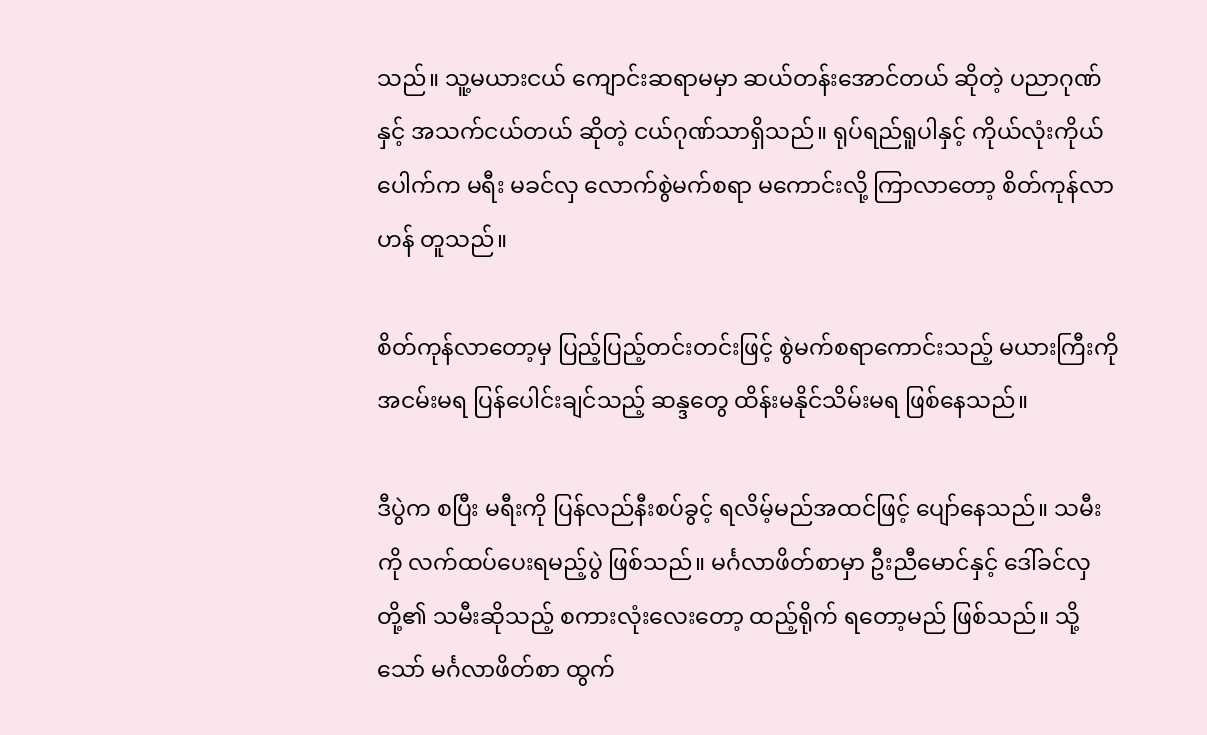သည်။ သူ့မယားငယ် ကျောင်းဆရာမမှာ ဆယ်တန်းအောင်တယ် ဆိုတဲ့ ပညာဂုဏ်နှင့် အသက်ငယ်တယ် ဆိုတဲ့ ငယ်ဂုဏ်သာရှိသည်။ ရုပ်ရည်ရူပါနှင့် ကိုယ်လုံးကိုယ်ပေါက်က မရီး မခင်လှ လောက်စွဲမက်စရာ မကောင်းလို့ ကြာလာတော့ စိတ်ကုန်လာဟန် တူသည်။

စိတ်ကုန်လာတော့မှ ပြည့်ပြည့်တင်းတင်းဖြင့် စွဲမက်စရာကောင်းသည့် မယားကြီးကို အငမ်းမရ ပြန်ပေါင်းချင်သည့် ဆန္ဒတွေ ထိန်းမနိုင်သိမ်းမရ ဖြစ်နေသည်။

ဒီပွဲက စပြီး မရီးကို ပြန်လည်နီးစပ်ခွင့် ရလိမ့်မည်အထင်ဖြင့် ပျော်နေသည်။ သမီးကို လက်ထပ်ပေးရမည့်ပွဲ ဖြစ်သည်။ မင်္ဂလာဖိတ်စာမှာ ဦးညီမောင်နှင့် ဒေါ်ခင်လှ တို့၏ သမီးဆိုသည့် စကားလုံးလေးတော့ ထည့်ရိုက် ရတော့မည် ဖြစ်သည်။ သို့သော် မင်္ဂလာဖိတ်စာ ထွက်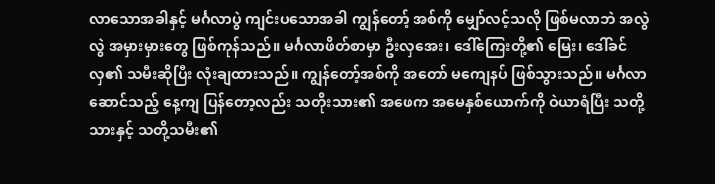လာသောအခါနှင့် မင်္ဂလာပွဲ ကျင်းပသောအခါ ကျွန်တော့် အစ်ကို မျှော်လင့်သလို ဖြစ်မလာဘဲ အလွဲလွဲ အမှားမှားတွေ ဖြစ်ကုန်သည်။ မင်္ဂလာဖိတ်စာမှာ ဦးလှအေး၊ ဒေါ်ကြေးတို့၏ မြေး၊ ဒေါ်ခင်လှ၏ သမီးဆိုပြီး လုံးချထားသည်။ ကျွန်တော့်အစ်ကို အတော် မကျေနပ် ဖြစ်သွားသည်။ မင်္ဂလာဆောင်သည့် နေ့ကျ ပြန်တော့လည်း သတိုးသား၏ အဖေက အမေနှစ်ယောက်ကို ဝဲယာရံပြီး သတို့သားနှင့် သတို့သမီး၏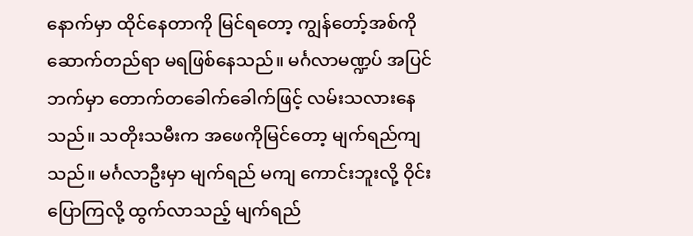နောက်မှာ ထိုင်နေတာကို မြင်ရတော့ ကျွန်တော့်အစ်ကို ဆောက်တည်ရာ မရဖြစ်နေသည်။ မင်္ဂလာမဏ္ဍပ် အပြင်ဘက်မှာ တောက်တခေါက်ခေါက်ဖြင့် လမ်းသလားနေသည်။ သတိုးသမီးက အဖေကိုမြင်တော့ မျက်ရည်ကျသည်။ မင်္ဂလာဦးမှာ မျက်ရည် မကျ ကောင်းဘူးလို့ ဝိုင်းပြောကြလို့ ထွက်လာသည့် မျက်ရည်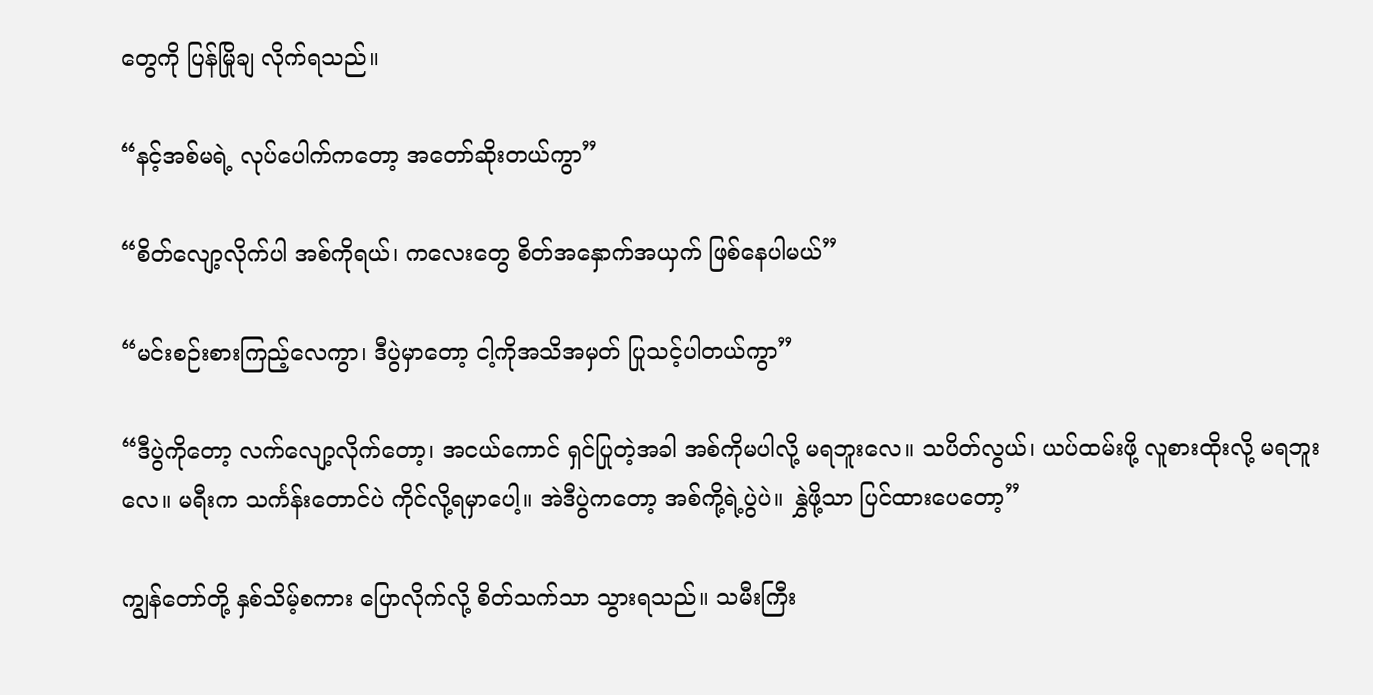တွေကို ပြန်မြိုချ လိုက်ရသည်။

“နင့်အစ်မရဲ့ လုပ်ပေါက်ကတော့ အတော်ဆိုးတယ်ကွာ”

“စိတ်လျော့လိုက်ပါ အစ်ကိုရယ်၊ ကလေးတွေ စိတ်အနှောက်အယှက် ဖြစ်နေပါမယ်”

“မင်းစဉ်းစားကြည့်လေကွာ၊ ဒီပွဲမှာတော့ ငါ့ကိုအသိအမှတ် ပြုသင့်ပါတယ်ကွာ”

“ဒီပွဲကိုတော့ လက်လျော့လိုက်တော့၊ အငယ်ကောင် ရှင်ပြုတဲ့အခါ အစ်ကိုမပါလို့ မရဘူးလေ။ သပိတ်လွယ်၊ ယပ်ထမ်းဖို့ လူစားထိုးလို့ မရဘူးလေ။ မရီးက သင်္ကန်းတောင်ပဲ ကိုင်လို့ရမှာပေါ့။ အဲဒီပွဲကတော့ အစ်ကို့ရဲ့ပွဲပဲ။ နွှဲဖို့သာ ပြင်ထားပေတော့”

ကျွန်တော်တို့ နှစ်သိမ့်စကား ပြောလိုက်လို့ စိတ်သက်သာ သွားရသည်။ သမီးကြီး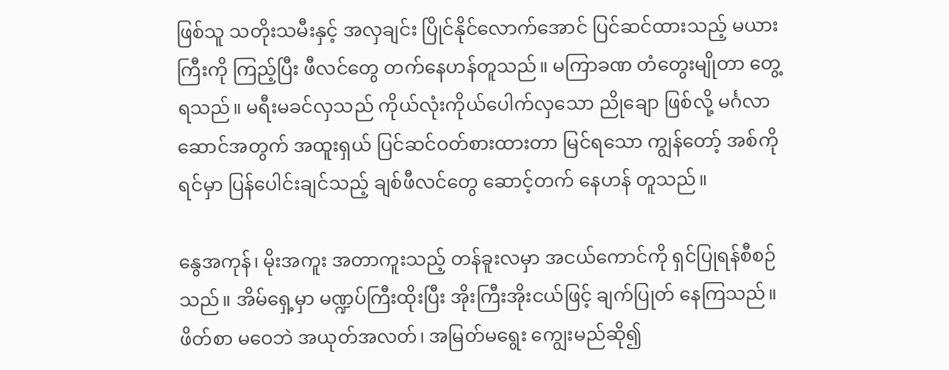ဖြစ်သူ သတိုးသမီးနှင့် အလှချင်း ပြိုင်နိုင်လောက်အောင် ပြင်ဆင်ထားသည့် မယားကြီးကို ကြည့်ပြီး ဖီလင်တွေ တက်နေဟန်တူသည်။ မကြာခဏ တံတွေးမျိုတာ တွေ့ရသည်။ မရီးမခင်လှသည် ကိုယ်လုံးကိုယ်ပေါက်လှသော ညိုချော ဖြစ်လို့ မင်္ဂလာဆောင်အတွက် အထူးရှယ် ပြင်ဆင်ဝတ်စားထားတာ မြင်ရသော ကျွန်တော့် အစ်ကို ရင်မှာ ပြန်ပေါင်းချင်သည့် ချစ်ဖီလင်တွေ ဆောင့်တက် နေဟန် တူသည်။

နွေအကုန်၊ မိုးအကူး အတာကူးသည့် တန်ခူးလမှာ အငယ်ကောင်ကို ရှင်ပြုရန်စီစဉ်သည်။ အိမ်ရှေ့မှာ မဏ္ဍပ်ကြီးထိုးပြီး အိုးကြီးအိုးငယ်ဖြင့် ချက်ပြုတ် နေကြသည်။ ဖိတ်စာ မဝေဘဲ အယုတ်အလတ်၊ အမြတ်မရွေး ကျွေးမည်ဆို၍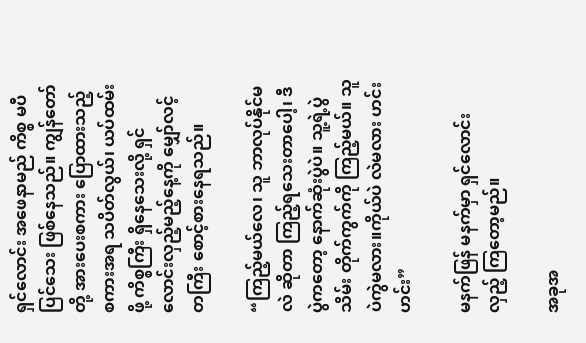ရှင်လောင်း အဖေနာမည် ကိစ္စ မပီပြင်သေး ဖြစ်နေသည်။ ကျွန်တော်တို့ အားပေးစကား ပြောထားသည့် စကားအရ သပိတ်လွယ်၊ ယပ်ထမ်းဖို့ ကိစ္စကြီး ရှိနေသေးလို့ ရှင်လောင်းလှည့်မည့်နေ့ကို မျှော်လင့်တကြီး စောင့်စားနေရသည်။

“ကြည့်မယ်လေ၊ သူ ဘာလုပ်နိုင်မလဲ ဆိုတာ ကြည့်ရသေးတာပေါ့၊ ဒီပွဲကတော့ နောက်ဆုံးပွဲပဲ။ သူ့ရဲ့ပွဲသိမ်း တိုက်ကွက်ကို ကြည့်မယ်။ သူပဲကွဲမလား။ကိုယ်ပဲ လဲမလား ဟင်းဟင်း”

မနက်ဖြန် မနက်မှာ ရှင်လောင်းလှည့် ကြတော့မည်။

အခုအ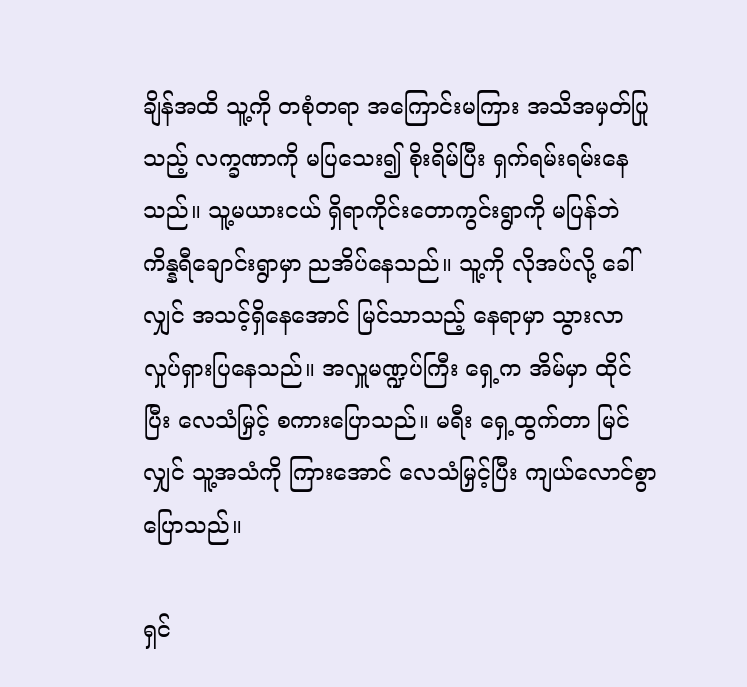ချိန်အထိ သူ့ကို တစုံတရာ အကြောင်းမကြား အသိအမှတ်ပြုသည့် လက္ခဏာကို မပြသေး၍ စိုးရိမ်ပြီး ရှက်ရမ်းရမ်းနေသည်။ သူ့မယားငယ် ရှိရာကိုင်းတောကွင်းရွာကို မပြန်ဘဲ ကိန္နရီချောင်းရွာမှာ ညအိပ်နေသည်။ သူ့ကို လိုအပ်လို့ ခေါ်လျှင် အသင့်ရှိနေအောင် မြင်သာသည့် နေရာမှာ သွားလာ လှုပ်ရှားပြနေသည်။ အလှူမဏ္ဍပ်ကြီး ရှေ့က အိမ်မှာ ထိုင်ပြီး လေသံမြှင့် စကားပြောသည်။ မရီး ရှေ့ထွက်တာ မြင်လျှင် သူ့အသံကို ကြားအောင် လေသံမြှင့်ပြီး ကျယ်လောင်စွာ ပြောသည်။

ရှင်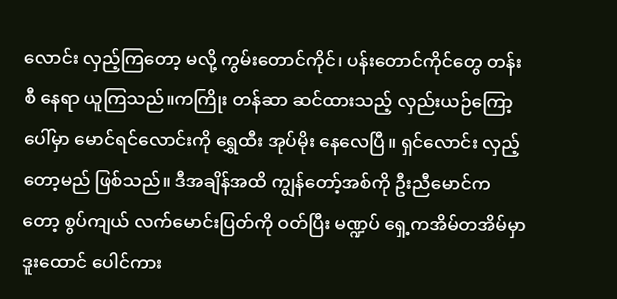လောင်း လှည့်ကြတော့ မလို့ ကွမ်းတောင်ကိုင်၊ ပန်းတောင်ကိုင်တွေ တန်းစီ နေရာ ယူကြသည်။ကကြိုး တန်ဆာ ဆင်ထားသည့် လှည်းယဉ်ကြော့ ပေါ်မှာ မောင်ရင်လောင်းကို ရွှေထီး အုပ်မိုး နေလေပြီ။ ရှင်လောင်း လှည့်တော့မည် ဖြစ်သည်။ ဒီအချိန်အထိ ကျွန်တော့်အစ်ကို ဦးညီမောင်ကတော့ စွပ်ကျယ် လက်မောင်းပြတ်ကို ဝတ်ပြီး မဏ္ဍပ် ရှေ့ကအိမ်တအိမ်မှာ ဒူးထောင် ပေါင်ကား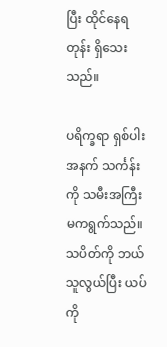ပြီး ထိုင်နေရတုန်း ရှိသေးသည်။

ပရိက္ခရာ ရှစ်ပါးအနက် သင်္ကန်းကို သမီးအကြီးမကရွက်သည်။ သပိတ်ကို ဘယ်သူလွယ်ပြီး ယပ်ကို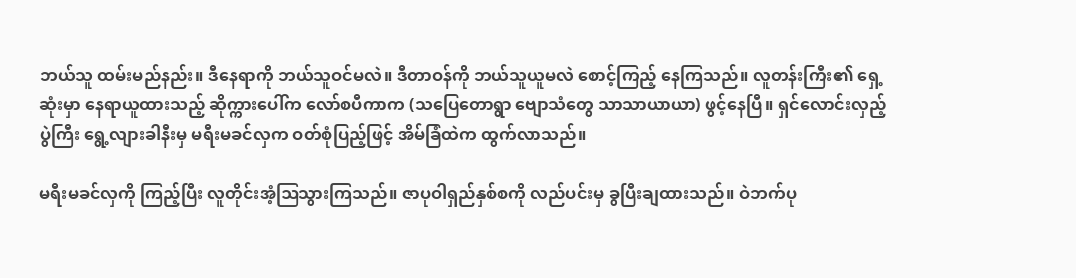ဘယ်သူ ထမ်းမည်နည်း။ ဒီနေရာကို ဘယ်သူဝင်မလဲ။ ဒီတာဝန်ကို ဘယ်သူယူမလဲ စောင့်ကြည့် နေကြသည်။ လူတန်းကြီး၏ ရှေ့ဆုံးမှာ နေရာယူထားသည့် ဆိုက္ကားပေါ်က လော်စပီကာက (သပြေတောရွာ ဗျောသံတွေ သာသာယာယာ) ဖွင့်နေပြီ။ ရှင်လောင်းလှည့် ပွဲကြီး ရွေ့လျားခါနီးမှ မရီးမခင်လှက ဝတ်စုံပြည့်ဖြင့် အိမ်ခြံထဲက ထွက်လာသည်။

မရီးမခင်လှကို ကြည့်ပြီး လူတိုင်းအံ့ဩသွားကြသည်။ ဇာပုဝါရှည်နှစ်စကို လည်ပင်းမှ ခွပြီးချထားသည်။ ဝဲဘက်ပု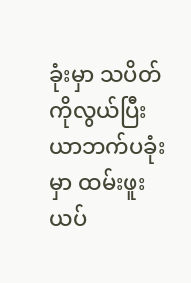ခုံးမှာ သပိတ်ကိုလွယ်ပြီး ယာဘက်ပခုံးမှာ ထမ်းဖူး ယပ်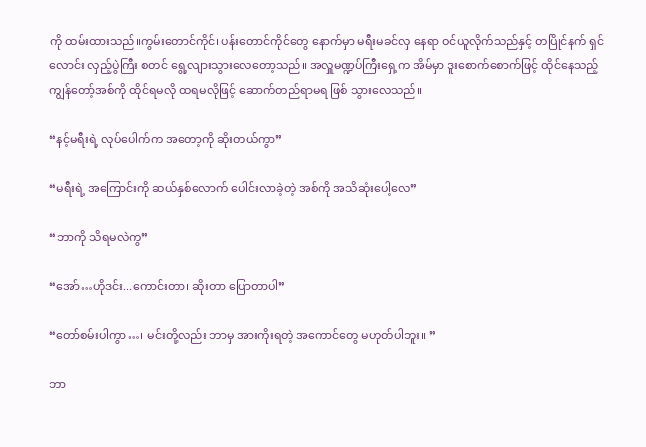ကို ထမ်းထားသည်။ကွမ်းတောင်ကိုင်၊ ပန်းတောင်ကိုင်တွေ နောက်မှာ မရီးမခင်လှ နေရာ ဝင်ယူလိုက်သည်နှင့် တပြိုင်နက် ရှင်လောင်း လှည့်ပွဲကြီး စတင် ရွေ့လျားသွားလေတော့သည်။ အလှူမဏ္ဍပ်ကြီးရှေ့က အိမ်မှာ ဒူးစောက်စောက်ဖြင့် ထိုင်နေသည့် ကျွန်တော့်အစ်ကို ထိုင်ရမလို ထရမလိုဖြင့် ဆောက်တည်ရာမရ ဖြစ် သွားလေသည်။

“နင့်မရီးရဲ့ လုပ်ပေါက်က အတော့ကို ဆိုးတယ်ကွာ”

“မရီးရဲ့ အကြောင်းကို ဆယ်နှစ်လောက် ပေါင်းလာခဲ့တဲ့ အစ်ကို အသိဆုံးပေါ့လေ”

“ဘာကို သိရမလဲကွ”

“အော်…ဟိုဒင်း...ကောင်းတာ၊ ဆိုးတာ ပြောတာပါ”

“တော်စမ်းပါကွာ…၊ မင်းတို့လည်း ဘာမှ အားကိုးရတဲ့ အကောင်တွေ မဟုတ်ပါဘူး။ ”

ဘာ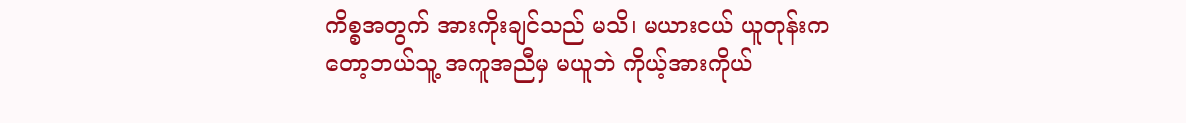ကိစ္စအတွက် အားကိုးချင်သည် မသိ၊ မယားငယ် ယူတုန်းကတော့ဘယ်သူ့ အကူအညီမှ မယူဘဲ ကိုယ့်အားကိုယ်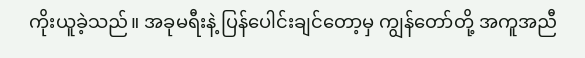ကိုးယူခဲ့သည်။ အခုမရီးနဲ့ ပြန်ပေါင်းချင်တော့မှ ကျွန်တော်တို့ အကူအညီ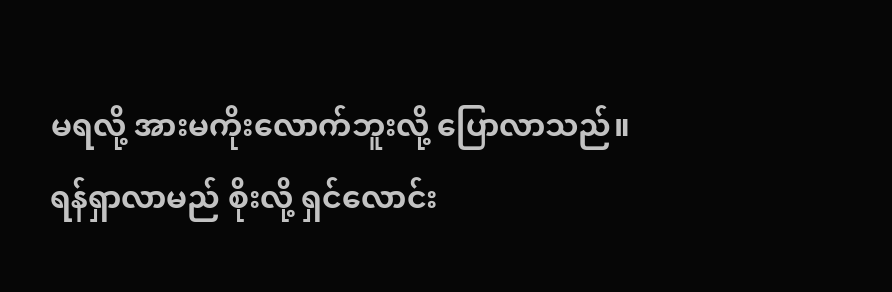မရလို့ အားမကိုးလောက်ဘူးလို့ ပြောလာသည်။ ရန်ရှာလာမည် စိုးလို့ ရှင်လောင်း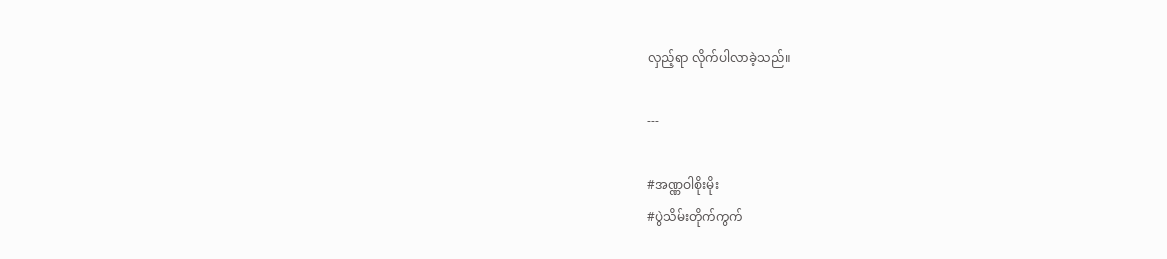လှည့်ရာ လိုက်ပါလာခဲ့သည်။

---

#အဏ္ဏဝါစိုးမိုး
#ပွဲသိမ်းတိုက်ကွက်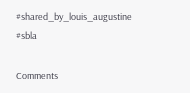#shared_by_louis_augustine
#sbla

Comments